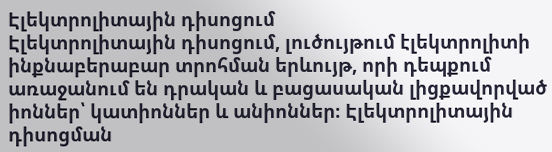Էլեկտրոլիտային դիսոցում
Էլեկտրոլիտային դիսոցում, լուծույթում էլեկտրոլիտի ինքնաբերաբար տրոհման երևույթ, որի դեպքում առաջանում են դրական և բացասական լիցքավորված իոններ՝ կատիոններ և անիոններ։ Էլեկտրոլիտային դիսոցման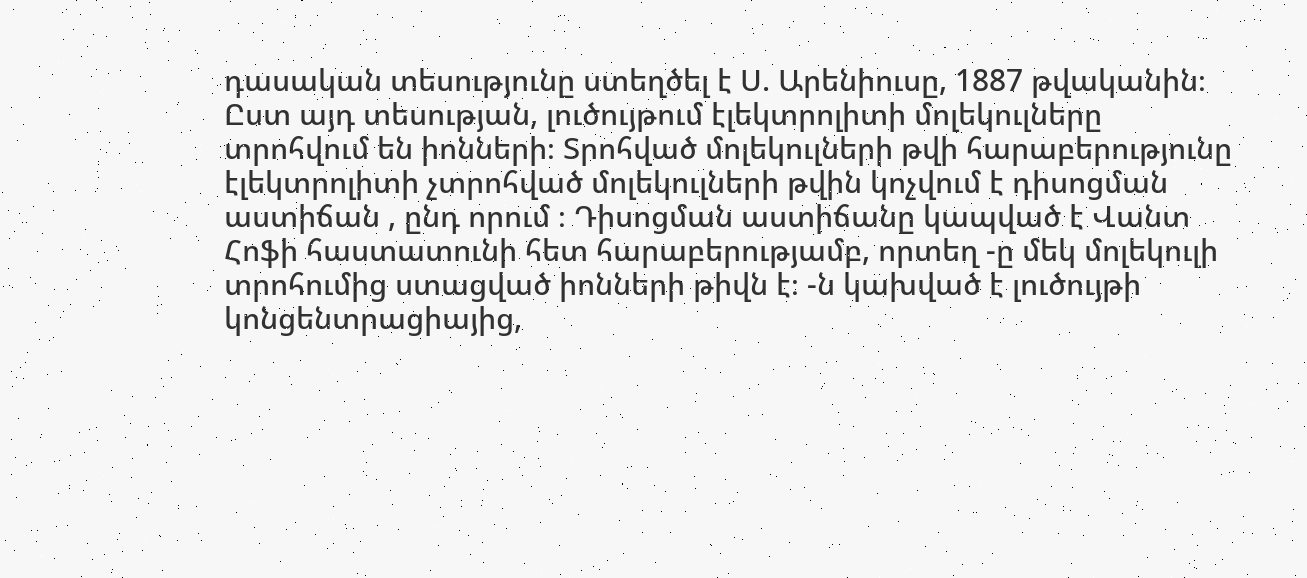դասական տեսությունը ստեղծել է Ս. Արենիուսը, 1887 թվականին։ Ըստ այդ տեսության, լուծույթում էլեկտրոլիտի մոլեկուլները տրոհվում են իոնների։ Տրոհված մոլեկուլների թվի հարաբերությունը էլեկտրոլիտի չտրոհված մոլեկուլների թվին կոչվում է դիսոցման աստիճան , ընդ որում ։ Դիսոցման աստիճանը կապված է Վանտ Հոֆի հաստատունի հետ հարաբերությամբ, որտեղ -ը մեկ մոլեկուլի տրոհումից ստացված իոնների թիվն է։ -ն կախված է լուծույթի կոնցենտրացիայից,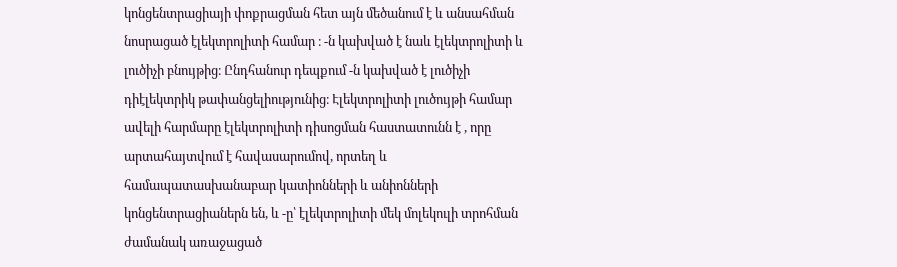կոնցենտրացիայի փոքրացման հետ այն մեծանում է և անսահման նոսրացած էլեկտրոլիտի համար ։ -ն կախված է նաև էլեկտրոլիտի և լուծիչի բնույթից։ Ընդհանուր դեպքում -ն կախված է լուծիչի դիէլեկտրիկ թափանցելիությունից։ Էլեկտրոլիտի լուծույթի համար ավելի հարմարը էլեկտրոլիտի դիսոցման հաստատունն է , որը արտահայտվում է հավասարումով, որտեղ և համապատասխանաբար կատիոնների և անիոնների կոնցենտրացիաներն են, և -ը՝ էլեկտրոլիտի մեկ մոլեկուլի տրոհման ժամանակ առաջացած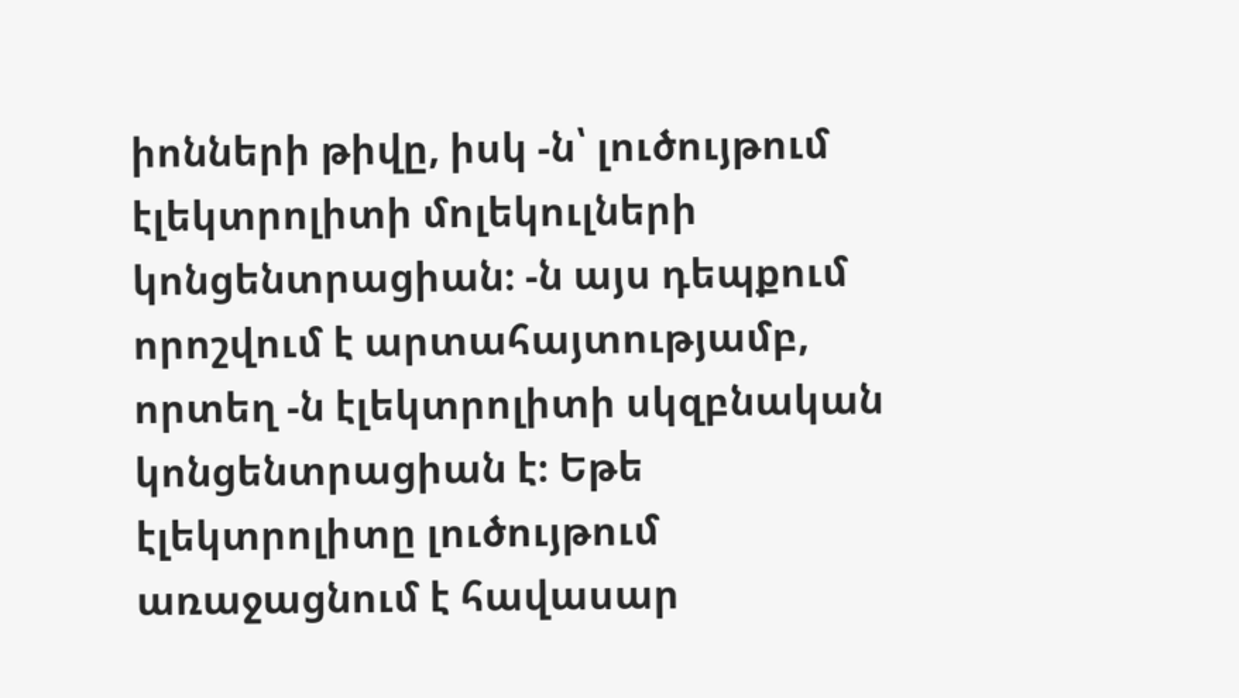իոնների թիվը, իսկ -ն՝ լուծույթում էլեկտրոլիտի մոլեկուլների կոնցենտրացիան։ -ն այս դեպքում որոշվում է արտահայտությամբ, որտեղ -ն էլեկտրոլիտի սկզբնական կոնցենտրացիան է։ Եթե էլեկտրոլիտը լուծույթում առաջացնում է հավասար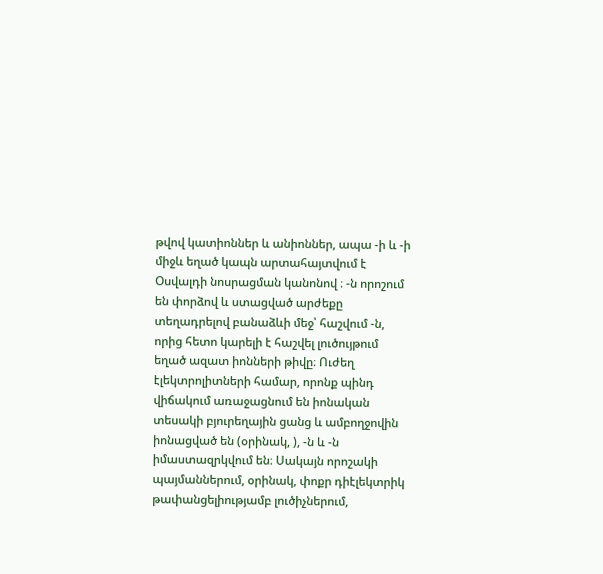թվով կատիոններ և անիոններ, ապա -ի և -ի միջև եղած կապն արտահայտվում է Օսվալդի նոսրացման կանոնով ։ -ն որոշում են փորձով և ստացված արժեքը տեղադրելով բանաձևի մեջ՝ հաշվում -ն, որից հետո կարելի է հաշվել լուծույթում եղած ազատ իոնների թիվը։ Ուժեղ էլեկտրոլիտների համար, որոնք պինդ վիճակում առաջացնում են իոնական տեսակի բյուրեղային ցանց և ամբողջովին իոնացված են (օրինակ, ), -ն և -ն իմաստազրկվում են։ Սակայն որոշակի պայմաններում, օրինակ, փոքր դիէլեկտրիկ թափանցելիությամբ լուծիչներում,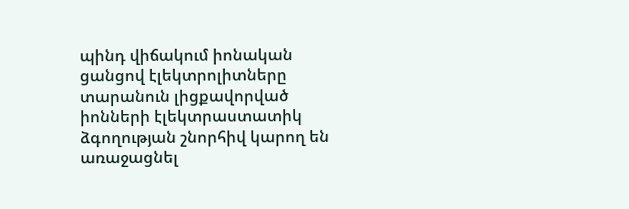պինդ վիճակում իոնական ցանցով էլեկտրոլիտները տարանուն լիցքավորված իոնների էլեկտրաստատիկ ձգողության շնորհիվ կարող են առաջացնել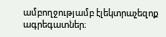ամբողջությամբ էլեկտրաչեզոք ագրեգատներ։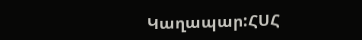Կաղապար:ՀՍՀ